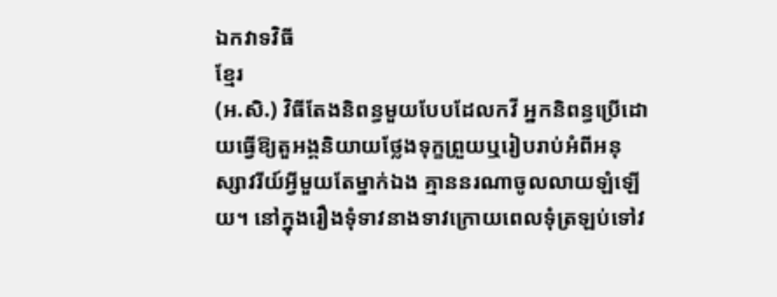ឯកវាទវិធី
ខ្មែរ
(អ.សិ.) វិធីតែងនិពន្ធមួយបែបដែលកវី អ្នកនិពន្ធប្រើដោយធ្វើឱ្យតួអង្គនិយាយថ្លែងទុក្ខព្រួយឬរៀបរាប់អំពីអនុស្សាវរីយ៍អ្វីមួយតែម្នាក់ឯង គ្មាននរណាចូលលាយឡំឡើយ។ នៅក្នុងរឿងទុំទាវនាងទាវក្រោយពេលទុំត្រឡប់ទៅវ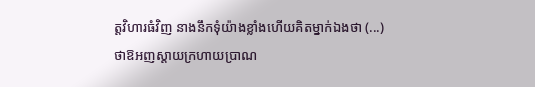ត្តវិហារធំវិញ នាងនឹកទុំយ៉ាងខ្លាំងហើយគិតម្នាក់ឯងថា (...) ថាឱអញស្ដាយក្រហាយប្រាណ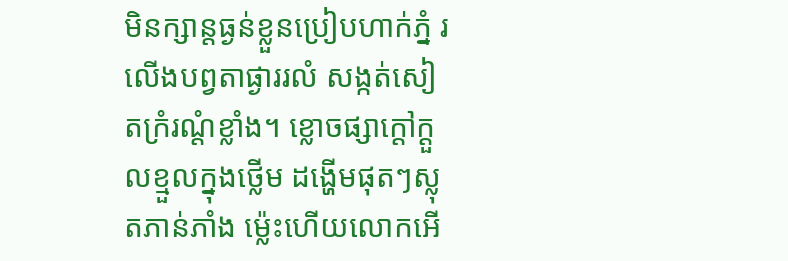មិនក្សាន្តធ្ងន់ខ្លួនប្រៀបហាក់ភ្នំ រលើងបព្វតាផ្ងាររលំ សង្កត់សៀតក្រំរណ្ដំខ្លាំង។ ខ្លោចផ្សាក្ដៅក្ដួលខ្មួលក្នុងថ្លើម ដង្ហើមផុតៗស្លុតភាន់ភាំង ម្ល៉េះហើយលោកអើ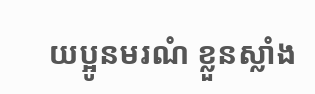យប្អូនមរណំ ខ្លួនស្លាំង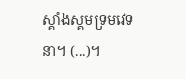ស្គាំងស្គមទ្រមវេទនា។ (...)។